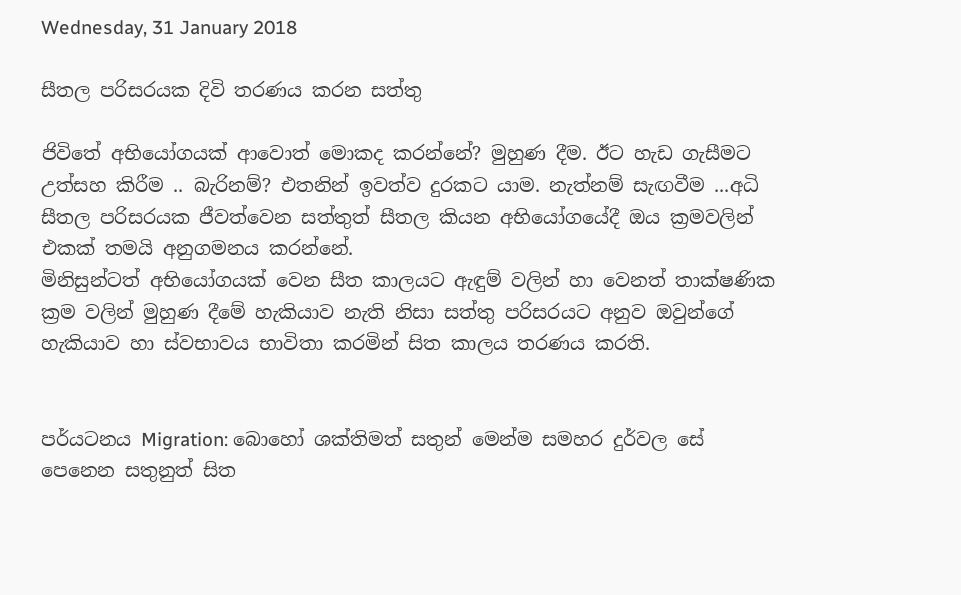Wednesday, 31 January 2018

සීතල පරිසරයක දිවි තරණය කරන සත්තු

ජිවිතේ අභියෝගයක් ආවොත් මොකද කරන්නේ? මුහුණ දීම. ඊට හැඩ ගැසීමට උත්සහ කිරීම .. බැරිනම්? එතනින් ඉවත්ව දුරකට යාම. නැත්නම් සැඟවීම ...අධි සීතල පරිසරයක ජීවත්වෙන සත්තුත් සීතල කියන අභියෝගයේදී ඔය ක්‍රමවලින් එකක් තමයි අනුගමනය කරන්නේ.
මිනිසුන්ටත් අභියෝගයක් වෙන සීත කාලයට ඇඳුම් වලින් හා වෙනත් තාක්ෂණික ක්‍රම වලින් මුහුණ දීමේ හැකියාව නැති නිසා සත්තු පරිසරයට අනුව ඔවුන්ගේ හැකියාව හා ස්වභාවය භාවිතා කරමින් සිත කාලය තරණය කරති.


පර්යටනය Migration: බොහෝ ශක්තිමත් සතුන් මෙන්ම සමහර දුර්වල සේ පෙනෙන සතුනුත් සිත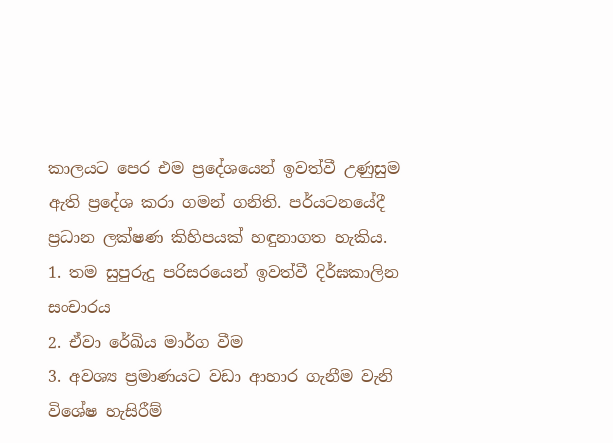කාලයට පෙර එම ප්‍රදේශයෙන් ඉවත්වී උණුසුම ඇති ප්‍රදේශ කරා ගමන් ගනිති. පර්යටනයේදී ප්‍රධාන ලක්ෂණ කිහිපයක් හඳුනාගත හැකිය.
1. තම සුපුරුදු පරිසරයෙන් ඉවත්වී දිර්ඝකාලින සංචාරය
2. ඒවා රේඛිය මාර්ග වීම
3. අවශ්‍ය ප්‍රමාණයට වඩා ආහාර ගැනීම වැනි විශේෂ හැසිරීම්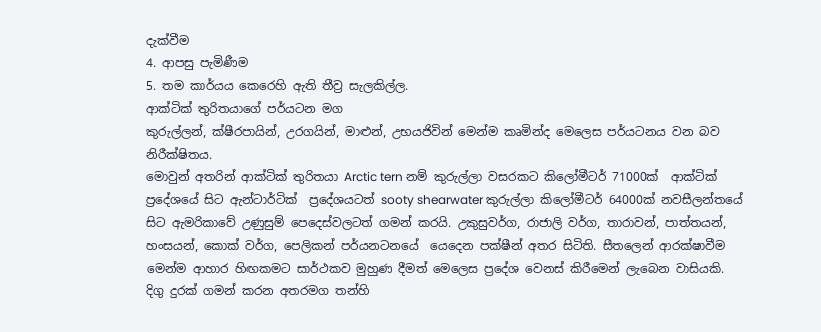දැක්වීම
4. ආපසු පැමිණීම
5. තම කාර්යය කෙරෙහි ඇති තීව්‍ර සැලකිල්ල.
ආක්ටික් තුරිතයාගේ පර්යටන මග
කුරුල්ලන්, ක්ෂීරපායින්, උරගයින්, මාළුන්, උභයජිවින් මෙන්ම කෘමින්ද මෙලෙස පර්යටනය වන බව නිරීක්ෂිතය.
මොවුන් අතරින් ආක්ටික් තුරිතයා Arctic tern නම් කුරුල්ලා වසරකට කිලෝමීටර් 71000ක්  ආක්ටික් ප්‍රදේශයේ සිට ඇන්ටාර්ටික්  ප්‍රදේශයටත් sooty shearwater කුරුල්ලා කිලෝමීටර් 64000ක් නවසීලන්තයේ සිට ඇමරිකාවේ උණුසුම් පෙදෙස්වලටත් ගමන් කරයි. උකුසුවර්ග, රාජාලි වර්ග, තාරාවන්, පාත්තයන්, හංසයන්, කොක් වර්ග, පෙලිකන් පර්යනටනයේ  යෙදෙන පක්ෂීන් අතර සිටිති. සීතලෙන් ආරක්ෂාවීම මෙන්ම ආහාර හිඟකමට සාර්ථකව මුහුණ දීමත් මෙලෙස ප්‍රදේශ වෙනස් කිරීමෙන් ලැබෙන වාසියකි.
දිගු දුරක් ගමන් කරන අතරමග තන්හි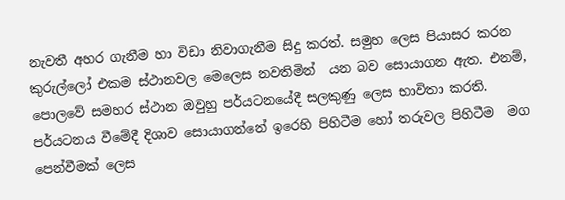නැවතී අහර ගැනීම හා විඩා නිවාගැනීම සිදු කරත්. සමුහ ලෙස පියාසර කරන කුරුල්ලෝ එකම ස්ථානවල මෙලෙස නවතිමින්  යන බව සොයාගන ඇත. එනම්, පොලවේ සමහර ස්ථාන ඔවුහු පර්යටනයේදී සලකුණු ලෙස භාවිතා කරති.
පර්යටනය වීමේදී දිශාව සොයාගන්නේ ඉරෙහි පිහිටීම හෝ තරුවල පිහිටීම  මග පෙන්වීමක් ලෙස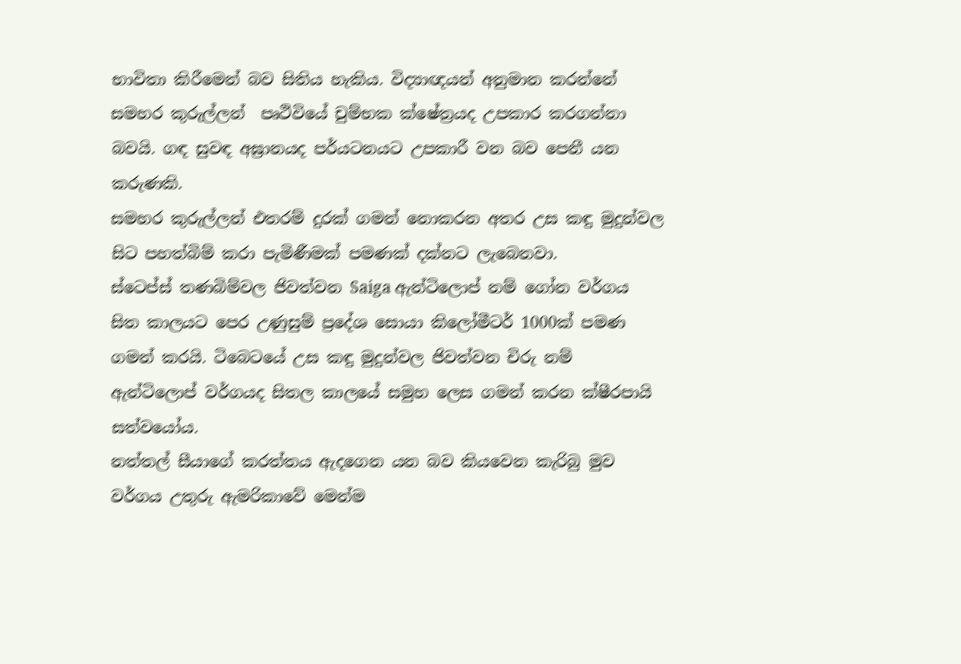භාවිතා කිරීමෙන් බව සිතිය හැකිය. විද්‍යාඥයන් අනුමාන කරන්නේ සමහර කුරුල්ලන්  පෘථිවියේ චුම්භක ක්ෂේත්‍රයද උපකාර කරගන්නා බවයි. ගඳ සුවඳ අඝ්‍රානයද පර්යටනයට උපකාරී වන බව පෙනී යන කරුණකි.
සමහර කුරුල්ලන් එතරම් දුරක් ගමන් නොකරන අතර උස කඳු මුදුන්වල සිට පහත්බිම් කරා පැමිණීමක් පමණක් දක්නට ලැබෙනවා.
ස්ටෙප්ස් තණබිම්වල ජිවත්වන Saiga ඇන්ටිලොප් නම් ගෝන වර්ගය සිත කාලයට පෙර උණුසුම් ප්‍රදේශ සොයා කිලෝමීටර් 1000ක් පමණ ගමන් කරයි. ටිබෙටයේ උස කඳු මුදුන්වල ජිවත්වන චිරු නම් ඇන්ටිලොප් වර්ගයද සිතල කාලයේ සමුහ ලෙස ගමන් කරන ක්ෂීරපායි සත්වයෝය.
නත්තල් සීයාගේ කරත්තය ඇදගෙන යන බව කියවෙන කැරිබු මුව වර්ගය උතුරු ඇමරිකාවේ මෙන්ම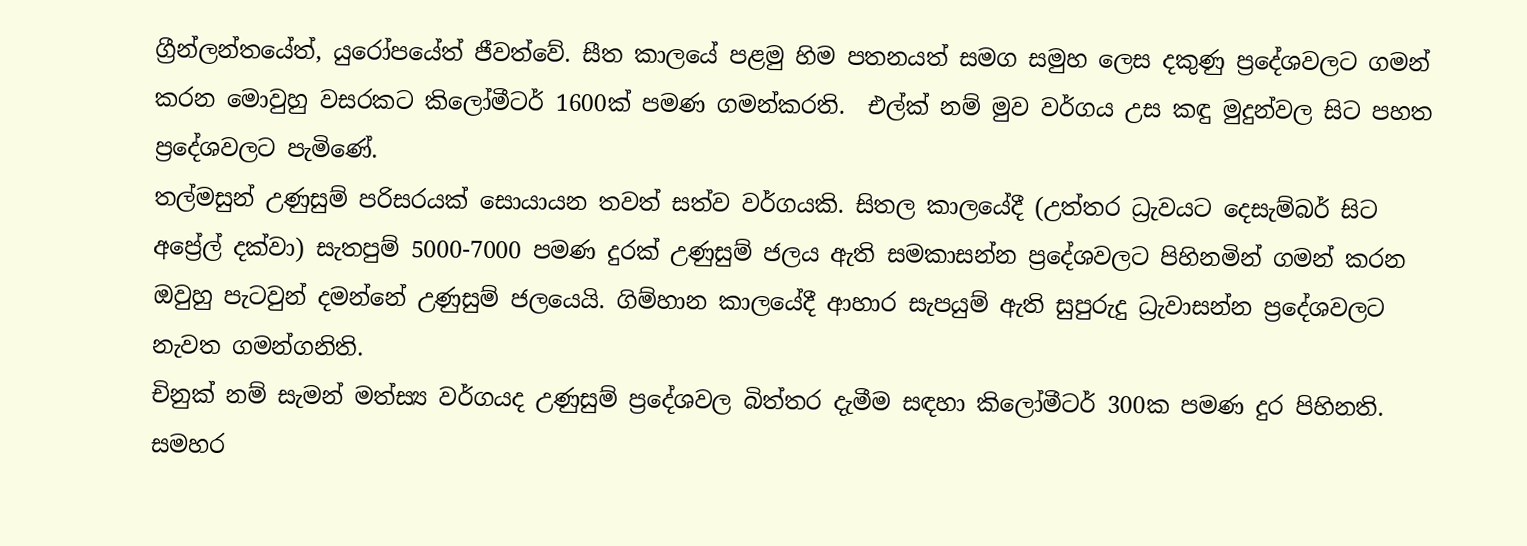ග්‍රීන්ලන්තයේත්, යුරෝපයේත් ජීවත්වේ. සීත කාලයේ පළමු හිම පතනයත් සමග සමුහ ලෙස දකුණු ප්‍රදේශවලට ගමන් කරන මොවුහු වසරකට කිලෝමීටර් 1600ක් පමණ ගමන්කරති.  එල්ක් නම් මුව වර්ගය උස කඳු මුදුන්වල සිට පහත ප්‍රදේශවලට පැමිණේ.
තල්මසුන් උණුසුම් පරිසරයක් සොයායන තවත් සත්ව වර්ගයකි. සිතල කාලයේදී (උත්තර ධ්‍රැවයට දෙසැම්බර් සිට අප්‍රේල් දක්වා) සැතපුම් 5000-7000 පමණ දුරක් උණුසුම් ජලය ඇති සමකාසන්න ප්‍රදේශවලට පිහිනමින් ගමන් කරන ඔවුහු පැටවුන් දමන්නේ උණුසුම් ජලයෙයි. ගිම්හාන කාලයේදී ආහාර සැපයුම් ඇති සුපුරුදු ධ්‍රැවාසන්න ප්‍රදේශවලට නැවත ගමන්ගනිති.
චිනුක් නම් සැමන් මත්ස්‍ය වර්ගයද උණුසුම් ප්‍රදේශවල බිත්තර දැමීම සඳහා කිලෝමීටර් 300ක පමණ දුර පිහිනති.
සමහර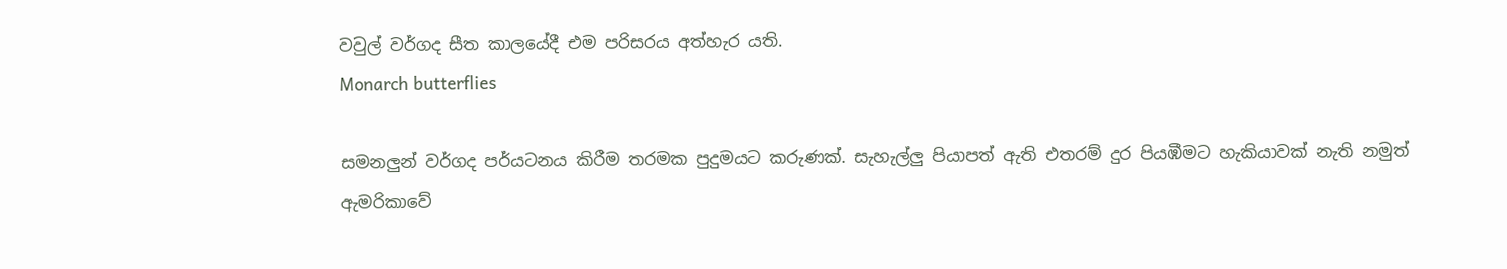වවුල් වර්ගද සීත කාලයේදී එම පරිසරය අත්හැර යති.
Monarch butterflies

සමනලුන් වර්ගද පර්යටනය කිරීම තරමක පුදුමයට කරුණක්. සැහැල්ලු පියාපත් ඇති එතරම් දුර පියඹීමට හැකියාවක් නැති නමුත් ඇමරිකාවේ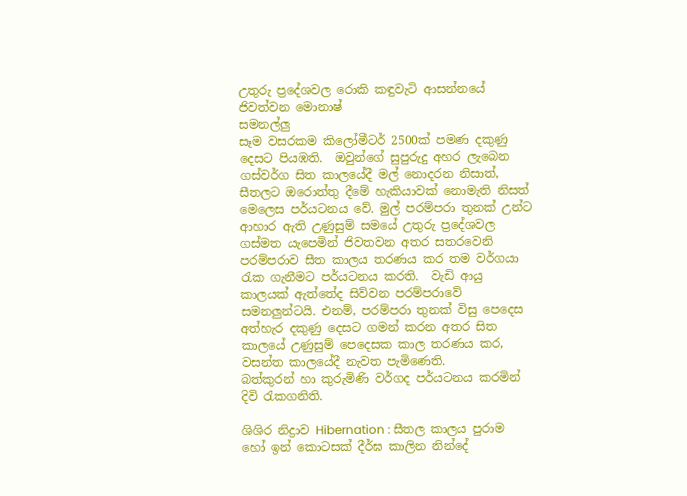උතුරු ප්‍රදේශවල රොකි කඳුවැටි ආසන්නයේ ජිවත්වන මොනාෂ්
සමනල්ලු
සෑම වසරකම කිලෝමීටර් 2500ක් පමණ දකුණු දෙසට පියඹති.  ඔවුන්ගේ සුපුරුදු අහර ලැබෙන ගස්වර්ග සිත කාලයේදී මල් නොදරන නිසාත්, සීතලට ඔරොත්තු දීමේ හැකියාවක් නොමැති නිසත් මෙලෙස පර්යටනය වේ. මුල් පරම්පරා තුනක් උන්ට ආහාර ඇති උණුසුම් සමයේ උතුරු ප්‍රදේශවල ගස්මත යැපෙමින් ජිවතවන අතර සතරවෙනි පරම්පරාව සීත කාලය තරණය කර තම වර්ගයා රැක ගැනීමට පර්යටනය කරති.  වැඩි ආයු කාලයක් ඇත්තේද සිව්වන පරම්පරාවේ සමනලුන්ටයි. එනම්, පරම්පරා තුනක් විසු පෙදෙස අත්හැර දකුණු දෙසට ගමන් කරන අතර සිත කාලයේ උණුසුම් පෙදෙසක කාල තරණය කර, වසන්ත කාලයේදී නැවත පැමිණෙති.
බත්කුරන් හා කුරුමිණි වර්ගද පර්යටනය කරමින් දිවි රැකගනිති.

ශිශිර නිද්‍රාව Hibernation : සීතල කාලය පුරාම හෝ ඉන් කොටසක් දීර්ඝ කාලින නින්දේ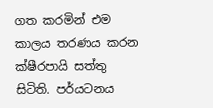ගත කරමින් එම කාලය තරණය කරන ක්ෂීරපායි සත්තු සිටිති. පර්යටනය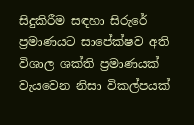සිදුකිරීම සඳහා සිරුරේ ප්‍රමාණයට සාපේක්ෂව අති විශාල ශක්ති ප්‍රමාණයක් වැයවෙන නිසා විකල්පයක්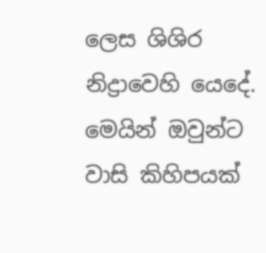ලෙස ශිශිර නිද්‍රාවෙහි යෙදේ. මෙයින් ඔවුන්ට වාසි කිහිපයක්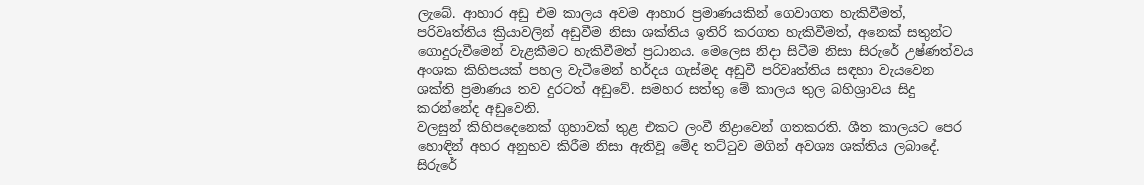ලැබේ. ආහාර අඩු එම කාලය අවම ආහාර ප්‍රමාණයකින් ගෙවාගත හැකිවීමත්, පරිවෘත්තිය ක්‍රියාවලින් අඩුවීම නිසා ශක්තිය ඉතිරි කරගත හැකිවීමත්, අනෙක් සතුන්ට ගොදුරුවීමෙන් වැළකීමට හැකිවීමත් ප්‍රධානය. මෙලෙස නිදා සිටීම නිසා සිරුරේ උෂ්ණත්වය අංශක කිහිපයක් පහල වැටීමෙන් හර්දය ගැස්මද අඩුවී පරිවෘත්තිය සඳහා වැයවෙන ශක්ති ප්‍රමාණය තව දුරටත් අඩුවේ. සමහර සත්තු මේ කාලය තුල බහිශ්‍රාවය සිදු කරන්නේද අඩුවෙනි.
වලසුන් කිහිපදෙනෙක් ගුහාවක් තුළ එකට ලංවී නිද්‍රාවෙන් ගතකරති. ශීත කාලයට පෙර හොඳින් අහර අනුභව කිරීම නිසා ඇතිවූ මේද තට්ටුව මගින් අවශ්‍ය ශක්තිය ලබාදේ. සිරුරේ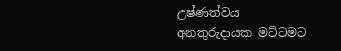උෂ්ණත්වය අනතුරුදායක මට්ටමට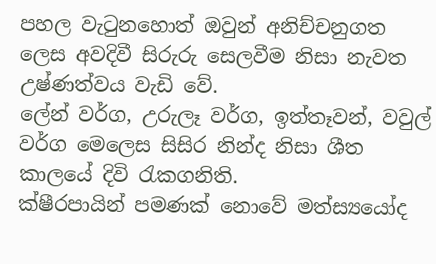පහල වැටුනහොත් ඔවුන් අනිච්චනුගත ලෙස අවදිවී සිරුරු සෙලවීම නිසා නැවත උෂ්ණත්වය වැඩි වේ.
ලේන් වර්ග, උරුලෑ වර්ග, ඉත්තෑවන්, වවුල් වර්ග මෙලෙස සිසිර නින්ද නිසා ශීත කාලයේ දිවි රැකගනිති.
ක්ෂීරපායින් පමණක් නොවේ මත්ස්‍යයෝද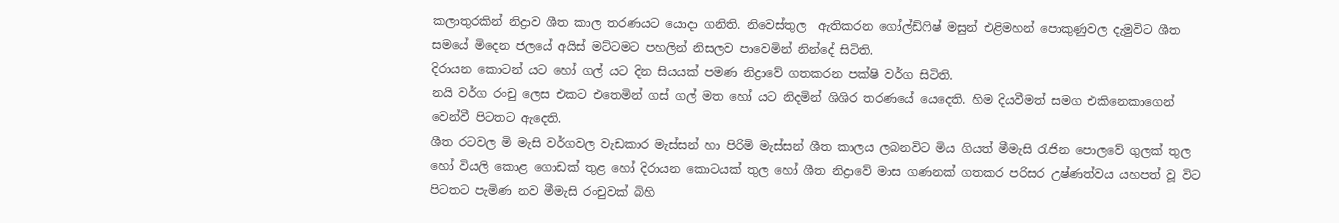කලාතුරකින් නිද්‍රාව ශීත කාල තරණයට යොදා ගනිති. නිවෙස්තුල  ඇතිකරන ගෝල්ඩ්ෆිෂ් මසුන් එළිමහන් පොකුණුවල දැමුවිට ශීත සමයේ මිදෙන ජලයේ අයිස් මට්ටමට පහලින් නිසලව පාවෙමින් නින්දේ සිටිති.
දිරායන කොටන් යට හෝ ගල් යට දින සියයක් පමණ නිද්‍රාවේ ගතකරන පක්ෂි වර්ග සිටිති.
නයි වර්ග රංචු ලෙස එකට එතෙමින් ගස් ගල් මත හෝ යට නිදමින් ශිශිර තරණයේ යෙදෙති. හිම දියවීමත් සමග එකිනෙකාගෙන් වෙන්වී පිටතට ඇදෙති.
ශීත රටවල මි මැසි වර්ගවල වැඩකාර මැස්සන් හා පිරිමි මැස්සන් ශීත කාලය ලබනවිට මිය ගියත් මීමැසි රැජින පොලවේ ගුලක් තුල හෝ වියලි කොළ ගොඩක් තුළ හෝ දිරායන කොටයක් තුල හෝ ශීත නිද්‍රාවේ මාස ගණනක් ගතකර පරිසර උෂ්ණත්වය යහපත් වූ විට පිටතට පැමිණ නව මීමැසි රංචුවක් බිහි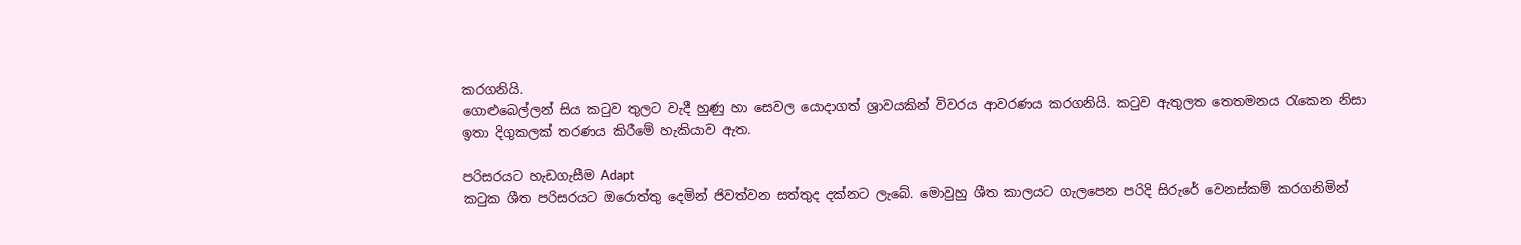කරගනියි.
ගොළුබෙල්ලන් සිය කටුව තුලට වැදී හුණු හා සෙවල යොදාගත් ශ්‍රාවයකින් විවරය ආවරණය කරගනියි. කටුව ඇතුලත තෙතමනය රැකෙන නිසා ඉතා දිගුකලක් තරණය කිරීමේ හැකියාව ඇත.

පරිසරයට හැඩගැසීම Adapt
කටුක ශීත පරිසරයට ඔරොත්තු දෙමින් ජිවත්වන සත්තුද දක්නට ලැබේ. මොවුහු ශීත කාලයට ගැලපෙන පරිදි සිරුරේ වෙනස්කම් කරගනිමින්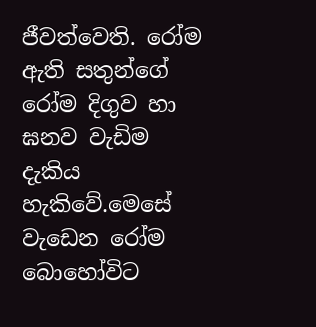ජීවත්වෙති. රෝම ඇති සතුන්ගේ රෝම දිගුව හා ඝනව වැඩිම දැකිය
හැකිවේ.මෙසේ වැඩෙන රෝම බොහෝවිට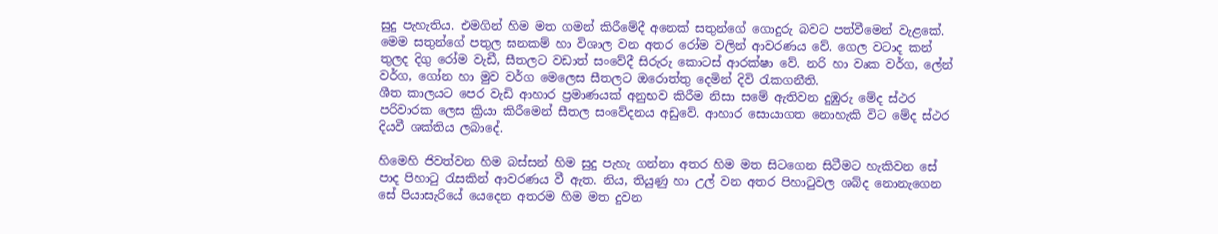සුදු පැහැතිය. එමගින් හිම මත ගමන් කිරීමේදී අනෙක් සතුන්ගේ ගොදුරු බවට පත්වීමෙන් වැළකේ. මෙම සතුන්ගේ පතුල ඝනකම් හා විශාල වන අතර රෝම වලින් ආවරණය වේ. ගෙල වටාද කන් තුලද දිගු රෝම වැඩී, සීතලට වඩාත් සංවේදී සිරුරු කොටස් ආරක්ෂා වේ. නරි හා වෘක වර්ග, ලේන් වර්ග, ගෝන හා මුව වර්ග මෙලෙස සීතලට ඔරොත්තු දෙමින් දිවි රැකගනීති.
ශීත කාලයට පෙර වැඩි ආහාර ප්‍රමාණයක් අනුභව කිරීම නිසා සමේ ඇතිවන දුඹුරු මේද ස්ථර පරිවාරක ලෙස ක්‍රියා කිරීමෙන් සීතල සංවේදනය අඩුවේ. ආහාර සොයාගත නොහැකි විට මේද ස්ථර දියවී ශක්තිය ලබාදේ.

හිමෙහි ජිවත්වන හිම බස්සන් හිම සුදු පැහැ ගන්නා අතර හිම මත සිටගෙන සිටීමට හැකිවන සේ පාද පිහාටු රැසකින් ආවරණය වී ඇත. නිය, තියුණු හා උල් වන අතර පිහාටුවල ශබ්ද නොනැගෙන සේ පියාසැරියේ යෙදෙන අතරම හිම මත දුවන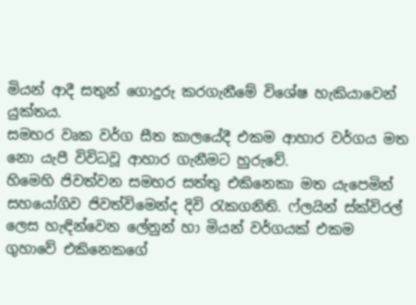මියන් ආදී සතුන් ගොදුරු කරගැනීමේ විශේෂ හැකියාවෙන් යුක්තය.
සමහර වෘක වර්ග සීත කාලයේදී එකම ආහාර වර්ගය මත නො යැපී විවිධවූ ආහාර ගැනීමට හුරුවේ.
හිමෙහි ජිවත්වන සමහර සත්තු එකිනෙකා මත යැපෙමින් සහයෝගිව ජිවත්විමෙන්ද දිවි රැකගනිති. ෆ්ලයින් ස්ක්විරල් ලෙස හැඳින්වෙන ලේනුන් හා මියන් වර්ගයක් එකම ගුහාවේ එකිනෙකගේ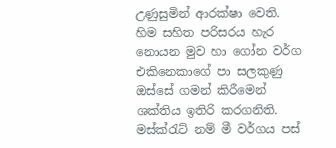උණුසුමින් ආරක්ෂා වෙති.  හිම සහිත පරිසරය හැර නොයන මුව හා ගෝන වර්ග එකිනෙකාගේ පා සලකුණු ඔස්සේ ගමන් කිරීමෙන් ශක්තිය ඉතිරි කරගනිති.
මස්ක්රැට් නම් මී වර්ගය පස්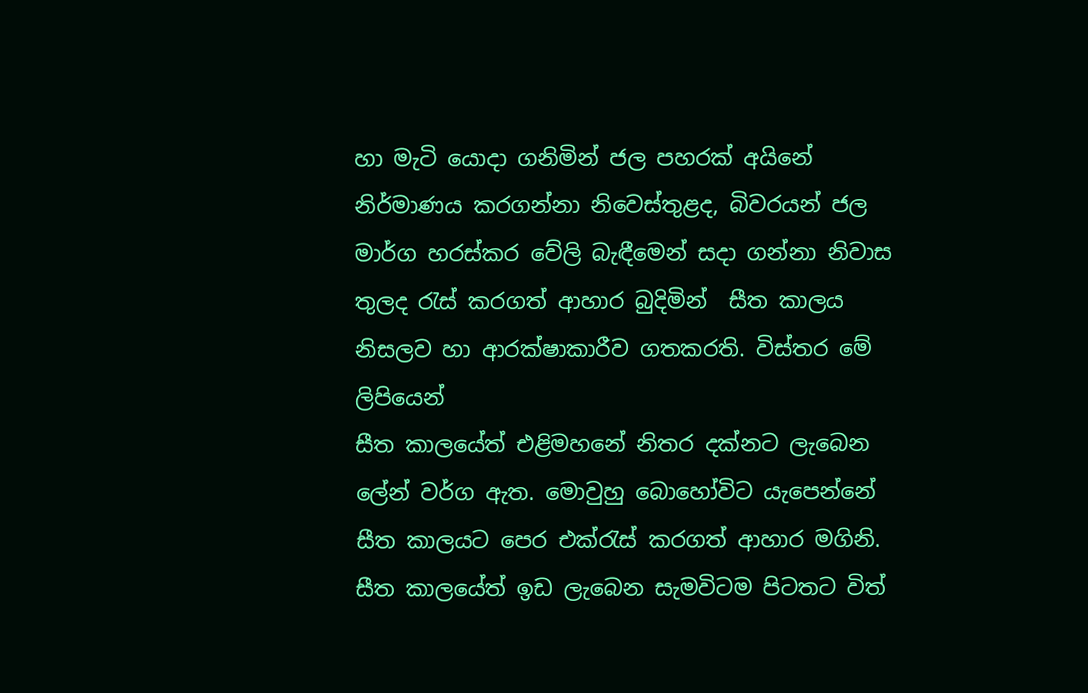හා මැටි යොදා ගනිමින් ජල පහරක් අයිනේ නිර්මාණය කරගන්නා නිවෙස්තුළද, බිවරයන් ජල මාර්ග හරස්කර වේලි බැඳීමෙන් සදා ගන්නා නිවාස තුලද රැස් කරගත් ආහාර බුදිමින්  සීත කාලය නිසලව හා ආරක්ෂාකාරීව ගතකරති. විස්තර මේ ලිපියෙන්
සීත කාලයේත් එළිමහනේ නිතර දක්නට ලැබෙන ලේන් වර්ග ඇත. මොවුහු බොහෝවිට යැපෙන්නේ සීත කාලයට පෙර එක්රැස් කරගත් ආහාර මගිනි. සීත කාලයේත් ඉඩ ලැබෙන සැමවිටම පිටතට විත්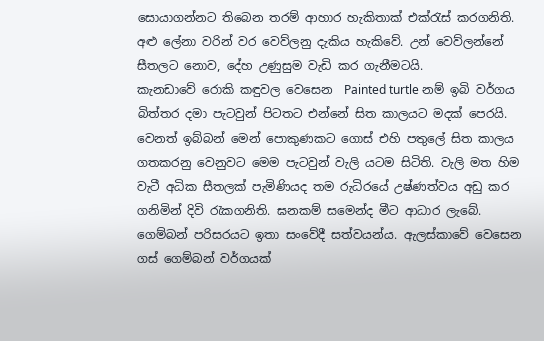සොයාගන්නට තිබෙන තරම් ආහාර හැකිතාක් එක්රැස් කරගනිති.
අළු ලේනා වරින් වර වෙව්ලනු දැකිය හැකිවේ. උන් වෙව්ලන්නේ සීතලට නොව, දේහ උණුසුම වැඩි කර ගැනීමටයි.
කැනඩාවේ රොකි කඳුවල වෙසෙන  Painted turtle නම් ඉබි වර්ගය බිත්තර දමා පැටවුන් පිටතට එන්නේ සිත කාලයට මදක් පෙරයි. වෙනත් ඉබ්බන් මෙන් පොකුණකට ගොස් එහි පතුලේ සිත කාලය ගතකරනු වෙනුවට මෙම පැටවුන් වැලි යටම සිටිති. වැලි මත හිම වැටී අධික සීතලක් පැමිණියද තම රුධිරයේ උෂ්ණත්වය අඩු කර ගනිමින් දිවි රැකගනිති. ඝනකම් සමෙන්ද මීට ආධාර ලැබේ.
ගෙම්බන් පරිසරයට ඉතා සංවේදී සත්වයන්ය. ඇලස්කාවේ වෙසෙන ගස් ගෙම්බන් වර්ගයක්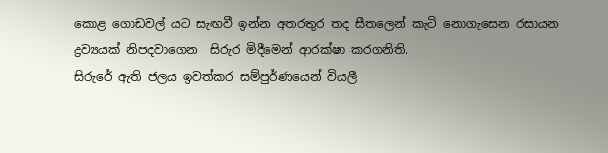කොළ ගොඩවල් යට සැඟවී ඉන්න අතරතුර තද සීතලෙන් කැටි නොගැසෙන රසායන ද්‍රව්‍යයක් නිපදවාගෙන  සිරුර මිදීමෙන් ආරක්ෂා කරගනිති.
සිරුරේ ඇති ජලය ඉවත්කර සම්පුර්ණයෙන් වියලී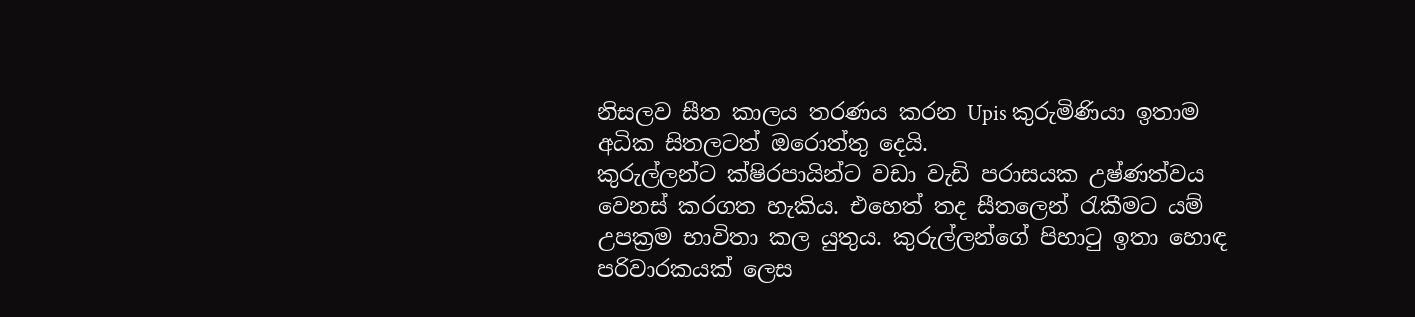නිසලව සීත කාලය තරණය කරන Upis කුරුමිණියා ඉතාම අධික සිතලටත් ඔරොත්තු දෙයි.
කුරුල්ලන්ට ක්ෂිරපායින්ට වඩා වැඩි පරාසයක උෂ්ණත්වය වෙනස් කරගත හැකිය. එහෙත් තද සීතලෙන් රැකීමට යම් උපක්‍රම භාවිතා කල යුතුය. කුරුල්ලන්ගේ පිහාටු ඉතා හොඳ පරිවාරකයක් ලෙස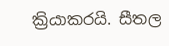ක්‍රියාකරයි. සීතල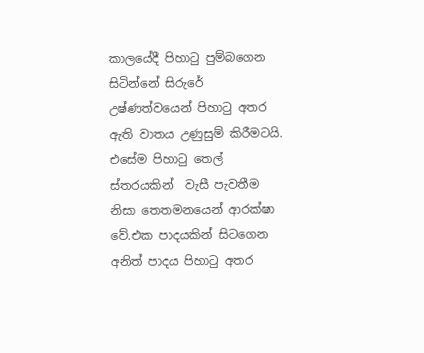කාලයේදී පිහාටු පුම්බගෙන සිටින්නේ සිරුරේ උෂ්ණත්වයෙන් පිහාටු අතර ඇති වාතය උණුසුම් කිරීමටයි. එසේම පිහාටු තෙල් ස්තරයකින්  වැසී පැවතීම නිසා තෙතමනයෙන් ආරක්ෂා වේ.එක පාදයකින් සිටගෙන අනිත් පාදය පිහාටු අතර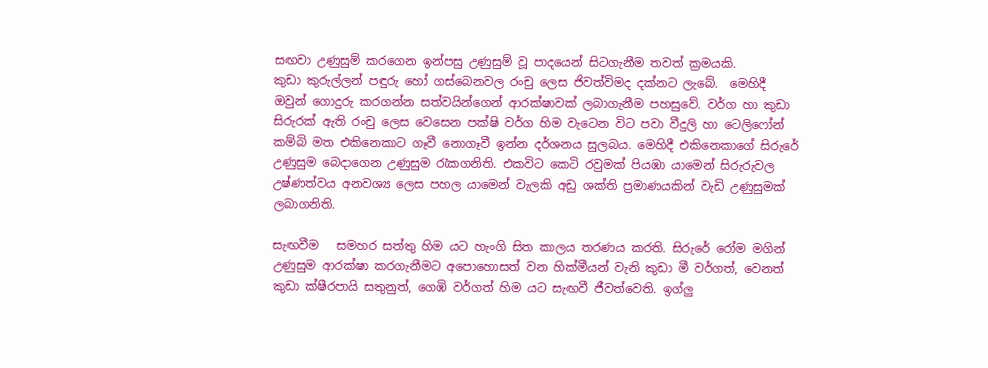සඟවා උණුසුම් කරගෙන ඉන්පසු උණුසුම් වූ පාදයෙන් සිටගැනීම තවත් ක්‍රමයකි.
කුඩා කුරුල්ලන් පඳුරු හෝ ගස්බෙනවල රංචු ලෙස ජිවත්විමද දක්නට ලැබේ.  මෙහිදී ඔවුන් ගොදුරු කරගන්න සත්වයින්ගෙන් ආරක්ෂාවක් ලබාගැනීම පහසුවේ. වර්ග හා කුඩා සිරුරක් ඇති රංචු ලෙස වෙසෙන පක්ෂි වර්ග හිම වැටෙන විට පවා වීදුලි හා ටෙලිෆෝන් කම්බි මත එකිනෙකාට ගෑවී නොගෑවී ඉන්න දර්ශනය සුලබය. මෙහිදී එකිනෙකාගේ සිරුරේ උණුසුම බෙදාගෙන උණුසුම රැකගනිති. එකවිට කෙටි රවුමක් පියඹා යාමෙන් සිරුරුවල උෂ්ණත්වය අනවශ්‍ය ලෙස පහල යාමෙන් වැලකි අඩු ශක්ති ප්‍රමාණයකින් වැඩි උණුසුමක් ලබාගනිති.

සැඟවීම   සමහර සත්තු හිම යට හැංගි සිත කාලය තරණය කරති. සිරුරේ රෝම මගින් උණුසුම ආරක්ෂා කරගැනීමට අපොහොසත් වන හික්මීයන් වැනි කුඩා මී වර්ගත්, වෙනත් කුඩා ක්ෂීරපායි සතුනුත්, ගෙඹි වර්ගත් හිම යට සැඟවී ජීවත්වෙති. ඉග්ලු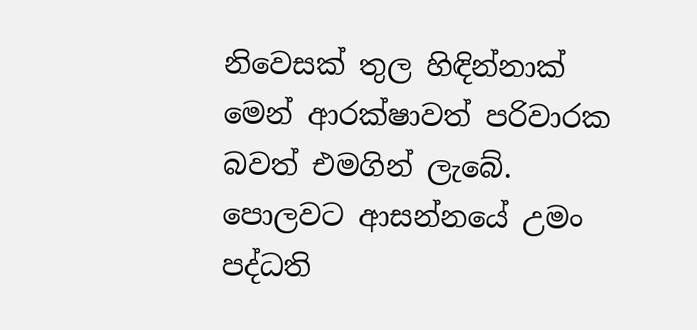නිවෙසක් තුල හිඳින්නාක් මෙන් ආරක්ෂාවත් පරිවාරක බවත් එමගින් ලැබේ.
පොලවට ආසන්නයේ උමං පද්ධති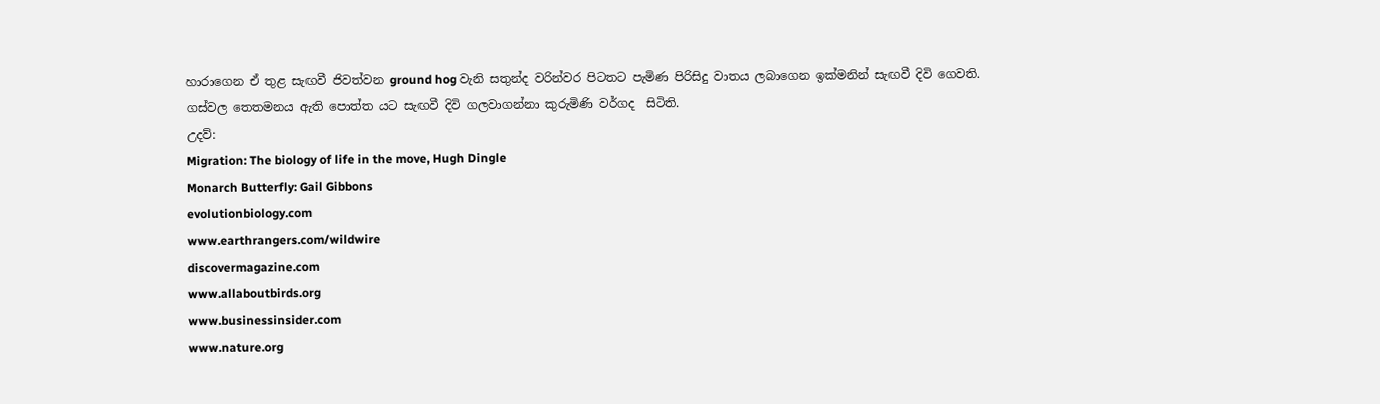හාරාගෙන ඒ තුළ සැඟවී ජිවත්වන ground hog වැනි සතුන්ද වරින්වර පිටතට පැමිණ පිරිසිදු වාතය ලබාගෙන ඉක්මනින් සැඟවී දිවි ගෙවති.
ගස්වල තෙතමනය ඇති පොත්ත යට සැඟවී දිවි ගලවාගන්නා කුරුමිණි වර්ගද  සිටිති.
උදව්:
Migration: The biology of life in the move, Hugh Dingle
Monarch Butterfly: Gail Gibbons
evolutionbiology.com
www.earthrangers.com/wildwire
discovermagazine.com
www.allaboutbirds.org
www.businessinsider.com
www.nature.org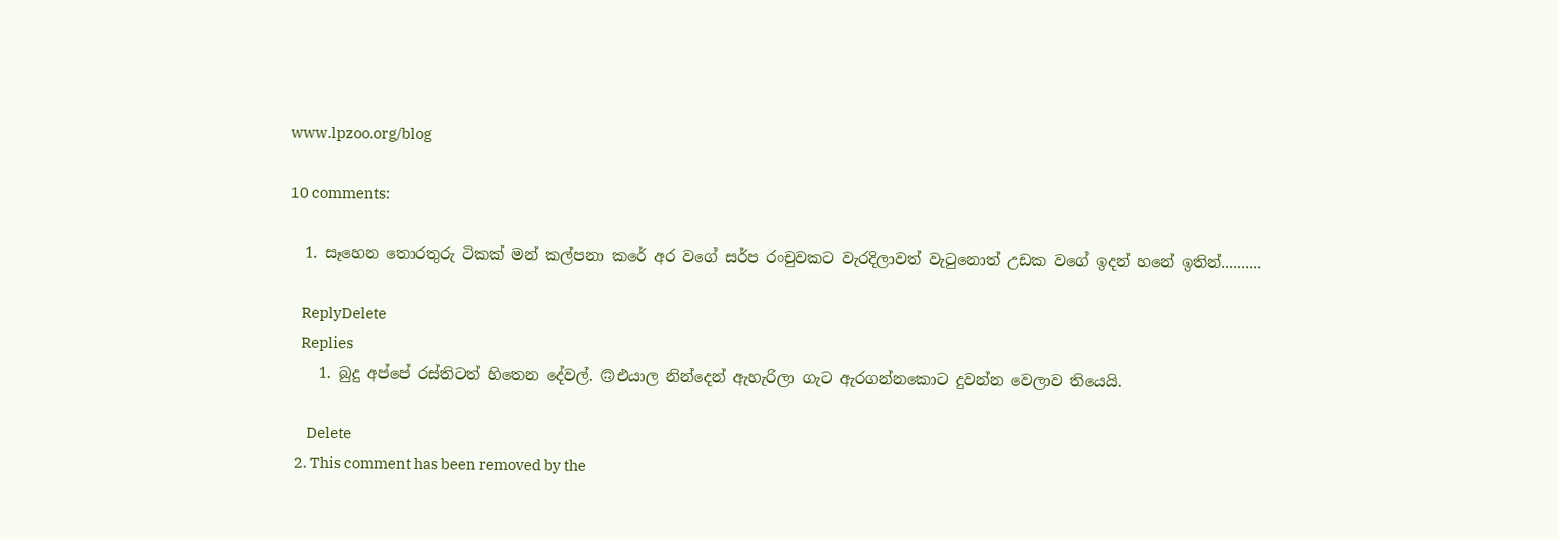www.lpzoo.org/blog

10 comments:

  1. සෑහෙන තොරතුරු ටිකක් මන් කල්පනා කරේ අර වගේ සර්ප රංචුවකට වැරදිලාවත් වැටුනොත් උඩක වගේ ඉදන් හනේ ඉතින්..........

    ReplyDelete
    Replies
    1. බුදු අප්පේ රස්තිටත් හිතෙන දේවල්. 🙃එයාල නින්දෙන් ඇහැරිලා ගැට ඇරගන්නකොට දුවන්න වෙලාව තියෙයි.

      Delete
  2. This comment has been removed by the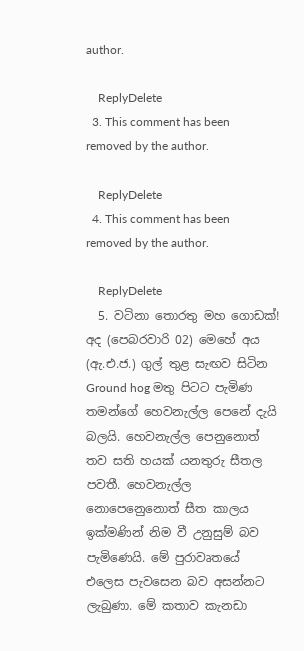author.

    ReplyDelete
  3. This comment has been removed by the author.

    ReplyDelete
  4. This comment has been removed by the author.

    ReplyDelete
  5. වටිනා තොරතු මහ ගොඩක්! අද (පෙබරවාරි 02) මෙහේ අය (ඇ.එ.ජ.) ගුල් තුළ සැඟව සිටින Ground hog මතු පිටට පැමිණ තමන්ගේ හෙවනැල්ල පෙනේ දැයි බලයි. හෙවනැල්ල පෙනුනොත් තව සති හයක් යනතුරු සීතල පවතී. හෙවනැල්ල නොපෙනෙුනොත් සීත කාලය ඉක්මණින් නිම වී උනුසුම් බව පැමිණෙයි. මේ පුරාවෘතයේ එලෙස පැවසෙන බව අසන්නට ලැබුණා. මේ කතාව කැනඩා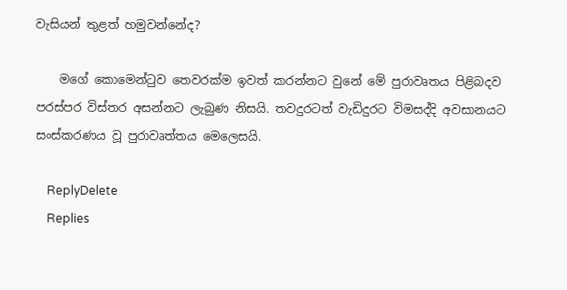වැසියන් තුළත් හමුවන්නේද?

    මගේ කොමෙන්ටුව තෙවරක්ම ඉවත් කරන්නට වුනේ මේ පුරාවෘතය පිළිබදව පරස්පර විස්තර අසන්නට ලැබුණ නිසයි. තවදුරටත් වැඩිදුරට විමසද්දි අවසානයට සංස්කරණය වූ පුරාවෘත්තය මෙලෙසයි.

    ReplyDelete
    Replies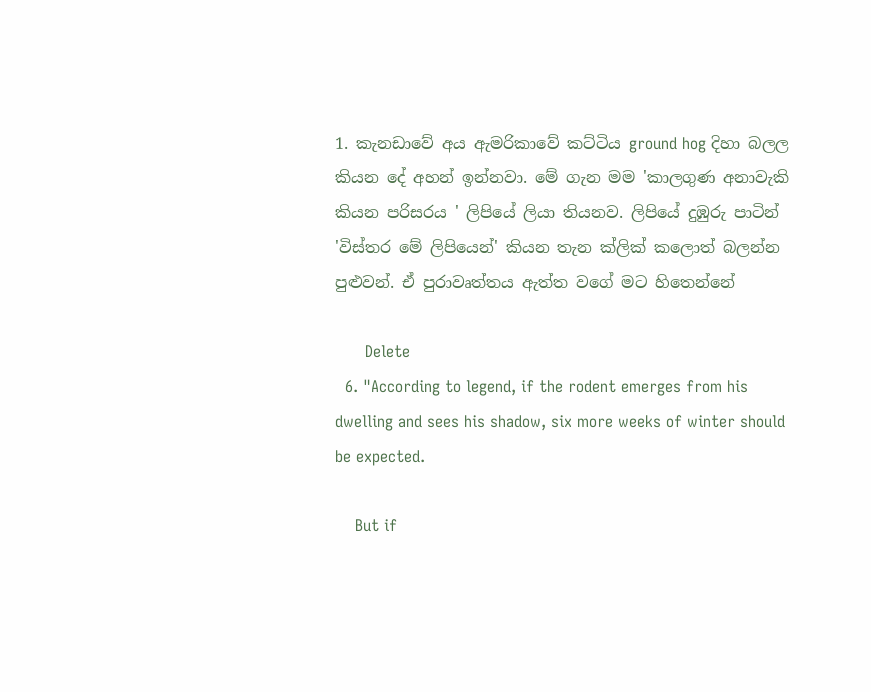1. කැනඩාවේ අය ඇමරිකාවේ කට්ටිය ground hog දිහා බලල කියන දේ අහන් ඉන්නවා. මේ ගැන මම 'කාලගුණ අනාවැකි කියන පරිසරය ' ලිපියේ ලියා තියනව. ලිපියේ දුඹුරු පාටින් 'විස්තර මේ ලිපියෙන්' කියන තැන ක්ලික් කලොත් බලන්න පුළුවන්. ඒ පුරාවෘත්තය ඇත්ත වගේ මට හිතෙන්නේ

      Delete
  6. "According to legend, if the rodent emerges from his dwelling and sees his shadow, six more weeks of winter should be expected.

    But if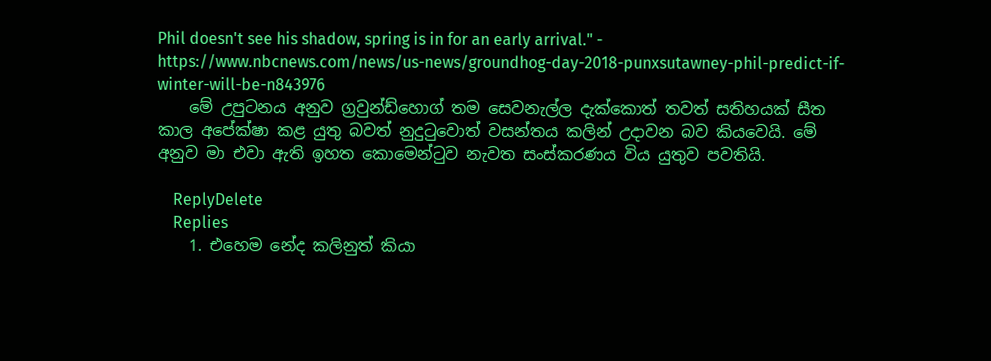Phil doesn't see his shadow, spring is in for an early arrival." - https://www.nbcnews.com/news/us-news/groundhog-day-2018-punxsutawney-phil-predict-if-winter-will-be-n843976
    මේ උපුටනය අනුව ග්‍රවුන්ඩ්හොග් තම සෙවනැල්ල දැක්කොත් තවත් සතිහයක් සීත කාල අපේක්ෂා කළ යුතු බවත් නුදුටුවොත් වසන්තය කලින් උදාවන බව කියවෙයි. මේ අනුව මා එවා ඇති ඉහත කොමෙන්ටුව නැවත සංස්කරණය විය යුතුව පවතියි.

    ReplyDelete
    Replies
    1. එහෙම නේද කලිනුත් කියා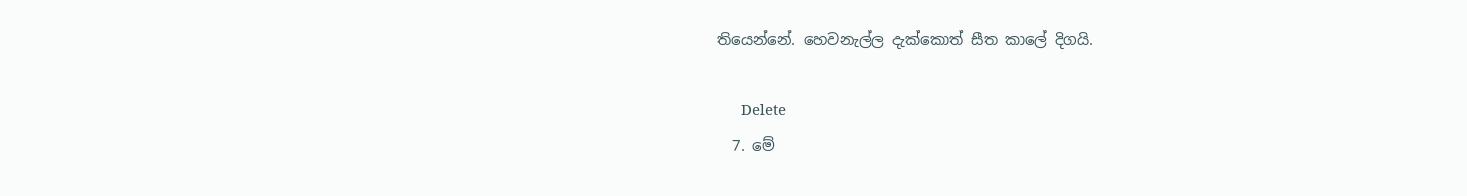තියෙන්නේ. හෙවනැල්ල දැක්කොත් සීත කාලේ දිගයි.

      Delete
  7. මේ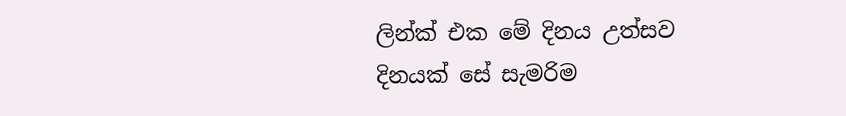ලින්ක් එක මේ දිනය උත්සව දිනයක් සේ සැමරිම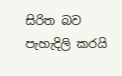සිරිත බව පැහැදිලි කරයි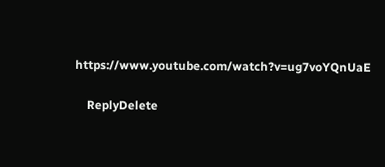https://www.youtube.com/watch?v=ug7voYQnUaE

    ReplyDelete